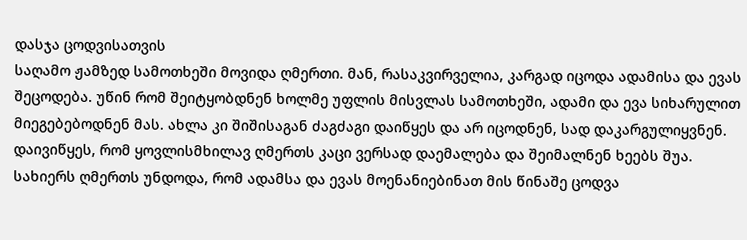დასჯა ცოდვისათვის
საღამო ჟამზედ სამოთხეში მოვიდა ღმერთი. მან, რასაკვირველია, კარგად იცოდა ადამისა და ევას შეცოდება. უწინ რომ შეიტყობდნენ ხოლმე უფლის მისვლას სამოთხეში, ადამი და ევა სიხარულით მიეგებებოდნენ მას. ახლა კი შიშისაგან ძაგძაგი დაიწყეს და არ იცოდნენ, სად დაკარგულიყვნენ. დაივიწყეს, რომ ყოვლისმხილავ ღმერთს კაცი ვერსად დაემალება და შეიმალნენ ხეებს შუა.
სახიერს ღმერთს უნდოდა, რომ ადამსა და ევას მოენანიებინათ მის წინაშე ცოდვა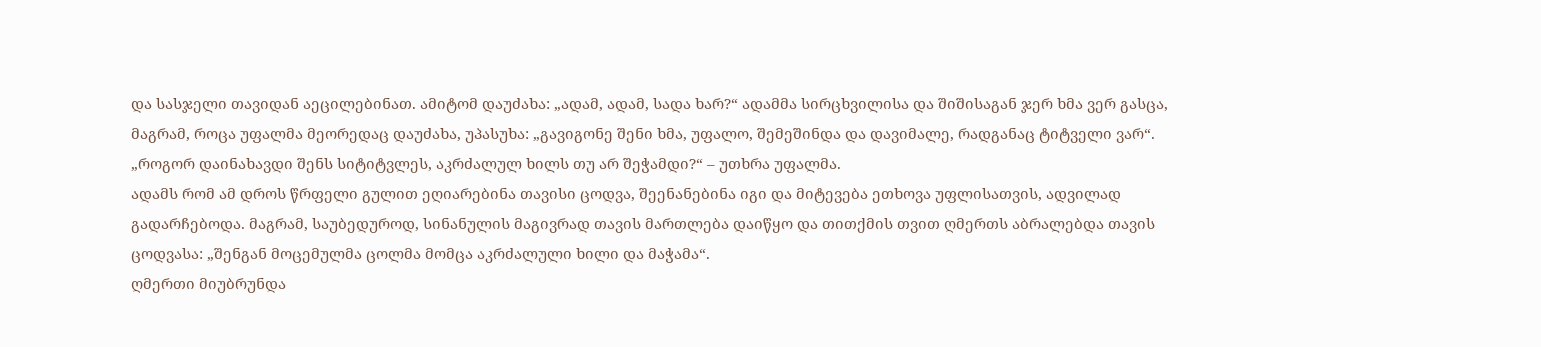და სასჯელი თავიდან აეცილებინათ. ამიტომ დაუძახა: „ადამ, ადამ, სადა ხარ?“ ადამმა სირცხვილისა და შიშისაგან ჯერ ხმა ვერ გასცა, მაგრამ, როცა უფალმა მეორედაც დაუძახა, უპასუხა: „გავიგონე შენი ხმა, უფალო, შემეშინდა და დავიმალე, რადგანაც ტიტველი ვარ“.
„როგორ დაინახავდი შენს სიტიტვლეს, აკრძალულ ხილს თუ არ შეჭამდი?“ – უთხრა უფალმა.
ადამს რომ ამ დროს წრფელი გულით ეღიარებინა თავისი ცოდვა, შეენანებინა იგი და მიტევება ეთხოვა უფლისათვის, ადვილად გადარჩებოდა. მაგრამ, საუბედუროდ, სინანულის მაგივრად თავის მართლება დაიწყო და თითქმის თვით ღმერთს აბრალებდა თავის ცოდვასა: „შენგან მოცემულმა ცოლმა მომცა აკრძალული ხილი და მაჭამა“.
ღმერთი მიუბრუნდა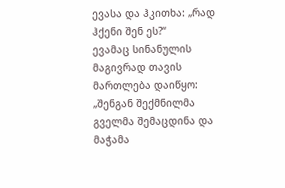ევასა და ჰკითხა: „რად ჰქენი შენ ეს?“
ევამაც სინანულის მაგივრად თავის მართლება დაიწყო: „შენგან შექმნილმა გველმა შემაცდინა და მაჭამა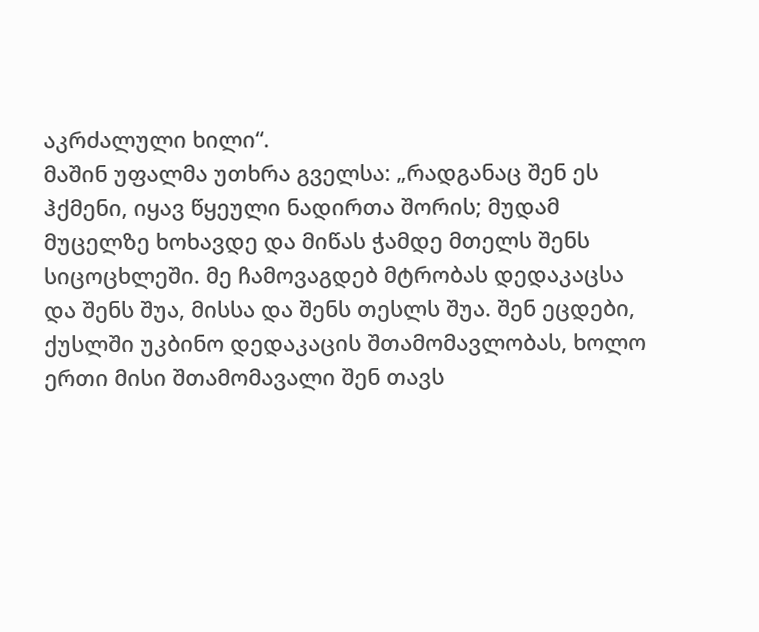აკრძალული ხილი“.
მაშინ უფალმა უთხრა გველსა: „რადგანაც შენ ეს ჰქმენი, იყავ წყეული ნადირთა შორის; მუდამ მუცელზე ხოხავდე და მიწას ჭამდე მთელს შენს სიცოცხლეში. მე ჩამოვაგდებ მტრობას დედაკაცსა და შენს შუა, მისსა და შენს თესლს შუა. შენ ეცდები, ქუსლში უკბინო დედაკაცის შთამომავლობას, ხოლო ერთი მისი შთამომავალი შენ თავს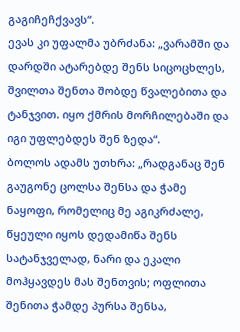გაგიჩეჩქვავს“.
ევას კი უფალმა უბრძანა: „ვარამში და დარდში ატარებდე შენს სიცოცხლეს, შვილთა შენთა შობდე წვალებითა და ტანჯვით. იყო ქმრის მორჩილებაში და იგი უფლებდეს შენ ზედა“.
ბოლოს ადამს უთხრა: „რადგანაც შენ გაუგონე ცოლსა შენსა და ჭამე ნაყოფი, რომელიც მე აგიკრძალე, წყეული იყოს დედამიწა შენს სატანჯველად, ნარი და ეკალი მოჰყავდეს მას შენთვის; ოფლითა შენითა ჭამდე პურსა შენსა,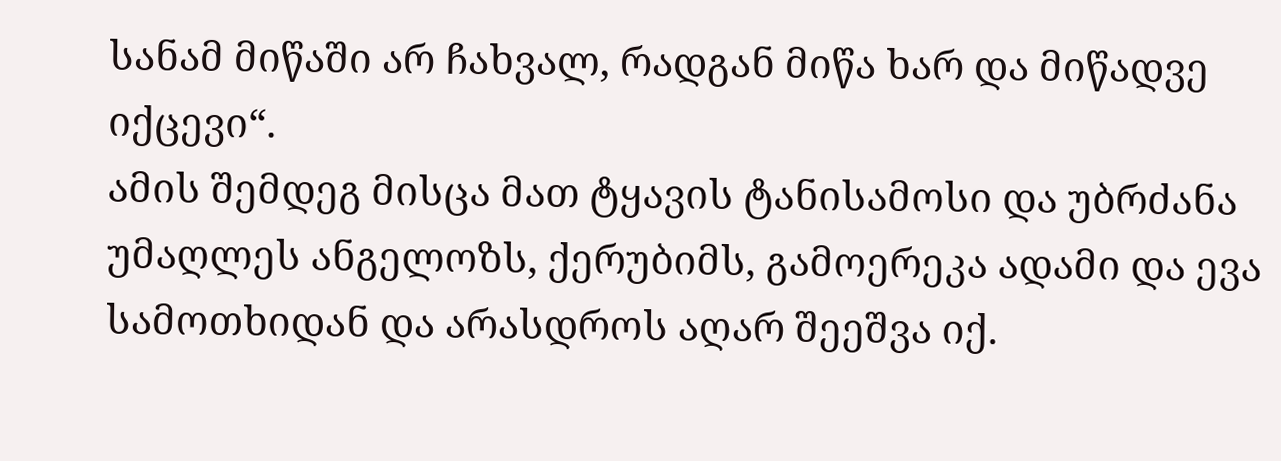სანამ მიწაში არ ჩახვალ, რადგან მიწა ხარ და მიწადვე იქცევი“.
ამის შემდეგ მისცა მათ ტყავის ტანისამოსი და უბრძანა უმაღლეს ანგელოზს, ქერუბიმს, გამოერეკა ადამი და ევა სამოთხიდან და არასდროს აღარ შეეშვა იქ.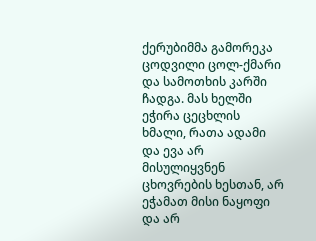ქერუბიმმა გამორეკა ცოდვილი ცოლ-ქმარი და სამოთხის კარში ჩადგა. მას ხელში ეჭირა ცეცხლის ხმალი, რათა ადამი და ევა არ მისულიყვნენ ცხოვრების ხესთან, არ ეჭამათ მისი ნაყოფი და არ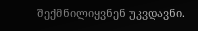შექმნილიყვნენ უკვდავნი.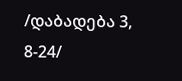/დაბადება 3, 8-24/